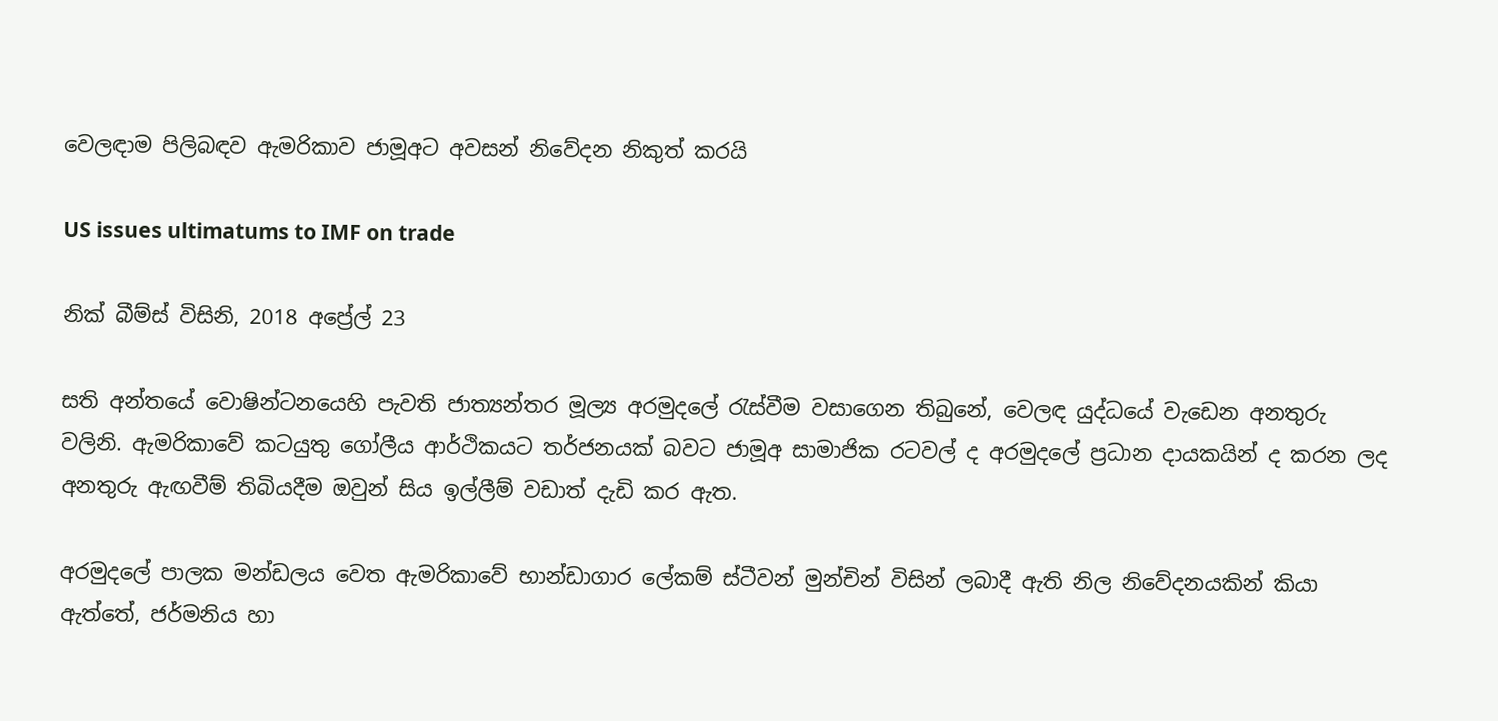වෙලඳාම පිලිබඳව ඇමරිකාව ජාමූඅට අවසන් නිවේදන නිකුත් කරයි

US issues ultimatums to IMF on trade

නික් බීම්ස් විසිනි, 2018 අප්‍රේල් 23

සති අන්තයේ වොෂින්ටනයෙහි පැවති ජාත්‍යන්තර මූල්‍ය අරමුදලේ රැස්වීම වසාගෙන තිබුනේ, වෙලඳ යුද්ධයේ වැඩෙන අනතුරු වලිනි. ඇමරිකාවේ කටයුතු ගෝලීය ආර්ථිකයට තර්ජනයක් බවට ජාමූඅ සාමාජික රටවල් ද අරමුදලේ ප්‍රධාන දායකයින් ද කරන ලද අනතුරු ඇඟවීම් තිබියදීම ඔවුන් සිය ඉල්ලීම් වඩාත් දැඩි කර ඇත.

අරමුදලේ පාලක මන්ඩලය වෙත ඇමරිකාවේ භාන්ඩාගාර ලේකම් ස්ටීවන් මුන්චින් විසින් ලබාදී ඇති නිල නිවේදනයකින් කියා ඇත්තේ, ජර්මනිය හා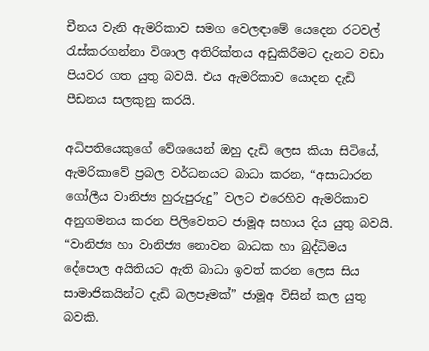චීනය වැනි ඇමරිකාව සමග වෙලඳාමේ යෙදෙන රටවල් රැස්කරගන්නා විශාල අතිරික්තය අඩුකිරීමට දැනට වඩා පියවර ගත යුතු බවයි. එය ඇමරිකාව යොදන දැඩි පීඩනය සලකුනු කරයි.

අධිපතියෙකුගේ වේශයෙන් ඔහු දැඩි ලෙස කියා සිටියේ, ඇමරිකාවේ ප්‍රබල වර්ධනයට බාධා කරන, “අසාධාරන ගෝලීය වානිජ්‍ය හුරුපුරුදු” වලට එරෙහිව ඇමරිකාව අනුගමනය කරන පිලිවෙතට ජාමූඅ සහාය දිය යුතු බවයි. “වානිජ්‍ය හා වානිජ්‍ය නොවන බාධක හා බුද්ධිමය දේපොල අයිතියට ඇති බාධා ඉවත් කරන ලෙස සිය සාමාජිකයින්ට දැඩි බලපෑමක්” ජාමූඅ විසින් කල යුතු බවකි.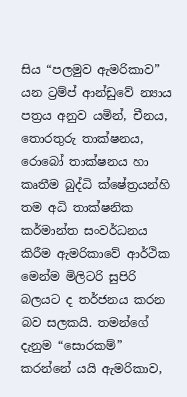සිය “පලමුව ඇමරිකාව” යන ට්‍රම්ප් ආන්ඩුවේ න්‍යාය පත්‍රය අනුව යමින්, චීනය, තොරතුරු තාක්ෂනය, රොබෝ තාක්ෂනය හා කෘතීම බුද්ධි ක්ෂේත්‍රයන්හි තම අධි තාක්ෂනික කර්මාන්ත සංවර්ධනය කිරීම ඇමරිකාවේ ආර්ථික මෙන්ම මිලිටරි සුපිරි බලයට ද තර්ජනය කරන බව සලකයි. තමන්ගේ දැනුම “සොරකම්” කරන්නේ යයි ඇමරිකාව,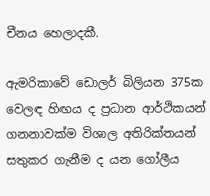චීනය හෙලාදකී.

ඇමරිකාවේ ඩොලර් බිලියන 375ක වෙලඳ හිඟය ද ප්‍රධාන ආර්ථිකයන් ගනනාවක්ම විශාල අතිරික්තයන් සතුකර ගැනීම ද යන ගෝලීය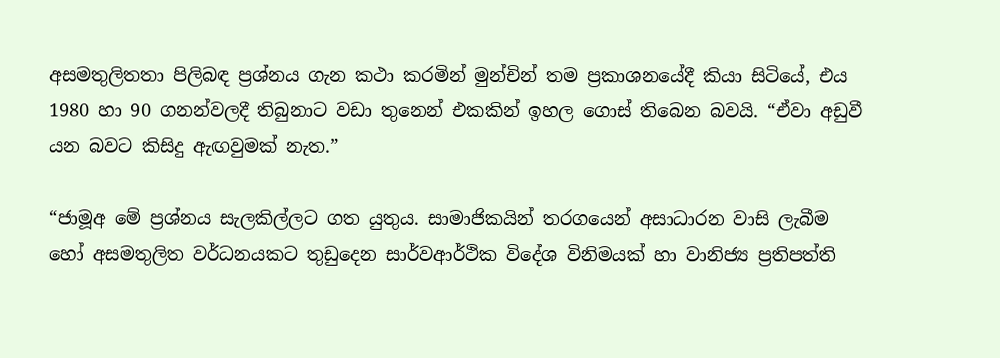අසමතුලිතතා පිලිබඳ ප්‍රශ්නය ගැන කථා කරමින් මුන්චින් තම ප්‍රකාශනයේදී කියා සිටියේ, එය 1980 හා 90 ගනන්වලදී තිබුනාට වඩා තුනෙන් එකකින් ඉහල ගොස් තිබෙන බවයි. “ඒවා අඩුවී යන බවට කිසිදු ඇඟවුමක් නැත.”

“ජාමූඅ මේ ප්‍රශ්නය සැලකිල්ලට ගත යුතුය. සාමාජිකයින් තරගයෙන් අසාධාරන වාසි ලැබීම හෝ අසමතුලිත වර්ධනයකට තුඩුදෙන සාර්වආර්ථික විදේශ විනිමයක් හා වානිජ්‍ය ප්‍රතිපත්ති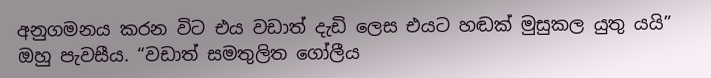අනුගමනය කරන විට එය වඩාත් දැඩි ලෙස එයට හඬක් මුසුකල යුතු යයි” ඔහු පැවසීය. “වඩාත් සමතුලිත ගෝලීය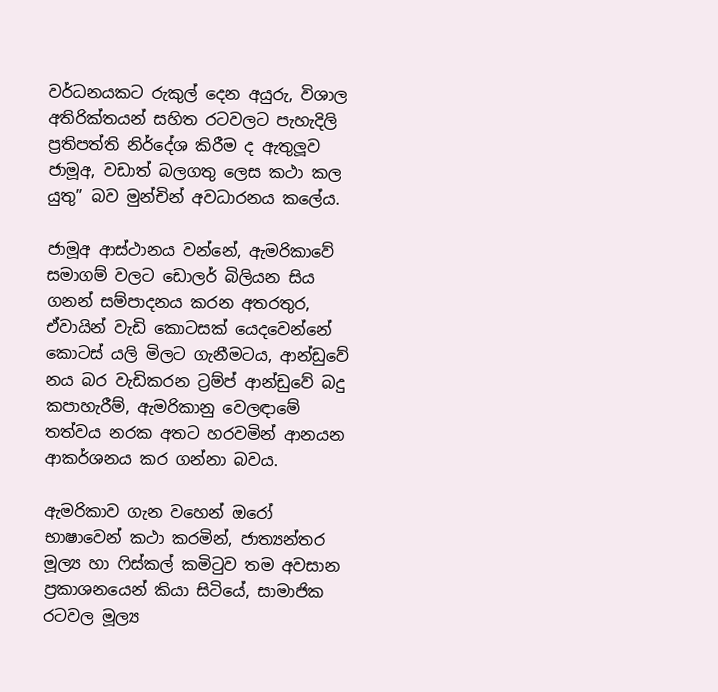වර්ධනයකට රුකුල් දෙන අයුරු, විශාල අතිරික්තයන් සහිත රටවලට පැහැදිලි ප්‍රතිපත්ති නිර්දේශ කිරීම ද ඇතුලූව ජාමූඅ, වඩාත් බලගතු ලෙස කථා කල යුතු” බව මුන්චින් අවධාරනය කලේය.

ජාමූඅ ආස්ථානය වන්නේ, ඇමරිකාවේ සමාගම් වලට ඩොලර් බිලියන සිය ගනන් සම්පාදනය කරන අතරතුර, ඒවායින් වැඩි කොටසක් යෙදවෙන්නේ කොටස් යලි මිලට ගැනීමටය, ආන්ඩුවේ නය බර වැඩිකරන ට්‍රම්ප් ආන්ඩුවේ බදු කපාහැරීම්, ඇමරිකානු වෙලඳාමේ තත්වය නරක අතට හරවමින් ආනයන ආකර්ශනය කර ගන්නා බවය.

ඇමරිකාව ගැන වහෙන් ඔරෝ භාෂාවෙන් කථා කරමින්, ජාත්‍යන්තර මූල්‍ය හා ෆිස්කල් කමිටුව තම අවසාන ප්‍රකාශනයෙන් කියා සිටියේ, සාමාජික රටවල මූල්‍ය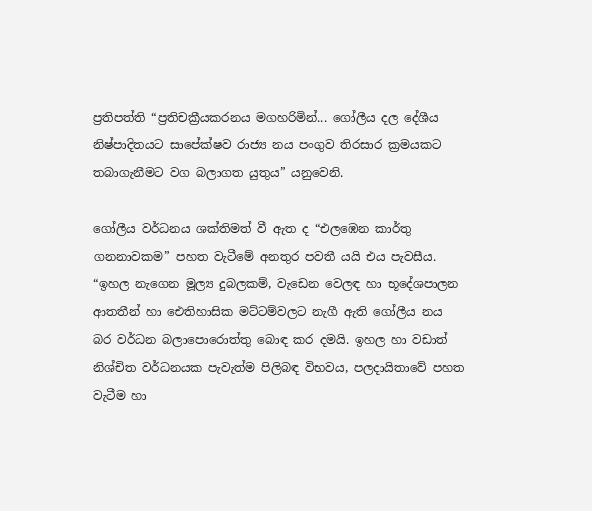ප්‍රතිපත්ති “ප්‍රතිචක්‍රීයකරනය මගහරිමින්... ගෝලීය දල දේශීය නිෂ්පාදිතයට සාපේක්ෂව රාජ්‍ය නය පංගුව තිරසාර ක්‍රමයකට තබාගැනීමට වග බලාගත යුතුය” යනුවෙනි.

ගෝලීය වර්ධනය ශක්තිමත් වී ඇත ද “එලඹෙන කාර්තු ගනනාවකම” පහත වැටීමේ අනතුර පවතී යයි එය පැවසීය. “ඉහල නැගෙන මූල්‍ය දුබලකම්, වැඩෙන වෙලඳ හා භූදේශපාලන ආතතීන් හා ඓතිහාසික මට්ටම්වලට නැගී ඇති ගෝලීය නය බර වර්ධන බලාපොරොත්තු බොඳ කර දමයි. ඉහල හා වඩාත් නිශ්චිත වර්ධනයක පැවැත්ම පිලිබඳ විභවය, පලදායිතාවේ පහත වැටීම හා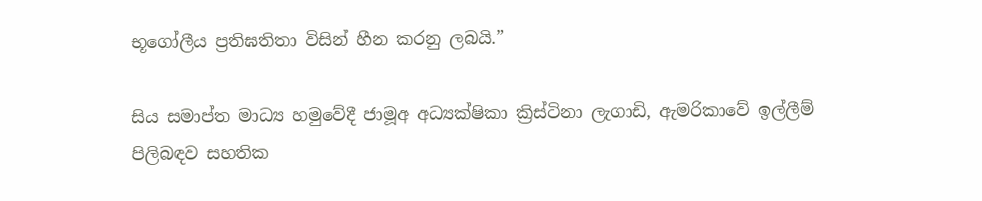භූගෝලීය ප්‍රතිඝතිතා විසින් හීන කරනු ලබයි.”

සිය සමාප්ත මාධ්‍ය හමුවේදී ජාමූඅ අධ්‍යක්ෂිකා ක්‍රිස්ටිනා ලැගාඩි, ඇමරිකාවේ ඉල්ලීම් පිලිබඳව සහතික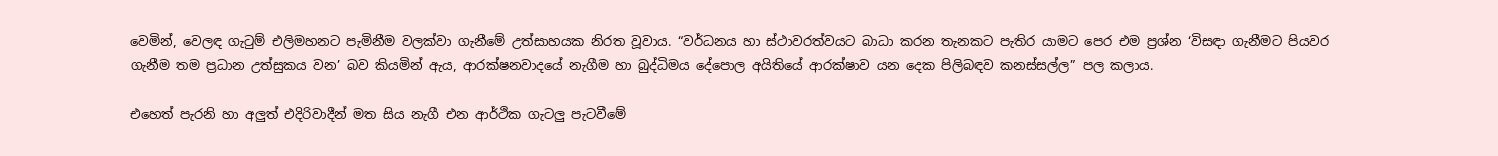වෙමින්, වෙලඳ ගැටුම් එලිමහනට පැමිනීම වලක්වා ගැනීමේ උත්සාහයක නිරත වූවාය. “වර්ධනය හා ස්ථාවරත්වයට බාධා කරන තැනකට පැතිර යාමට පෙර එම ප්‍රශ්න ‘විසඳා ගැනීමට පියවර ගැනීම තම ප්‍රධාන උත්සුකය වන’ බව කියමින් ඇය, ආරක්ෂනවාදයේ නැගීම හා බුද්ධිමය දේපොල අයිතියේ ආරක්ෂාව යන දෙක පිලිබඳව කනස්සල්ල” පල කලාය.

එහෙත් පැරනි හා අලුත් එදිරිවාදීන් මත සිය නැගී එන ආර්ථික ගැටලු පැටවීමේ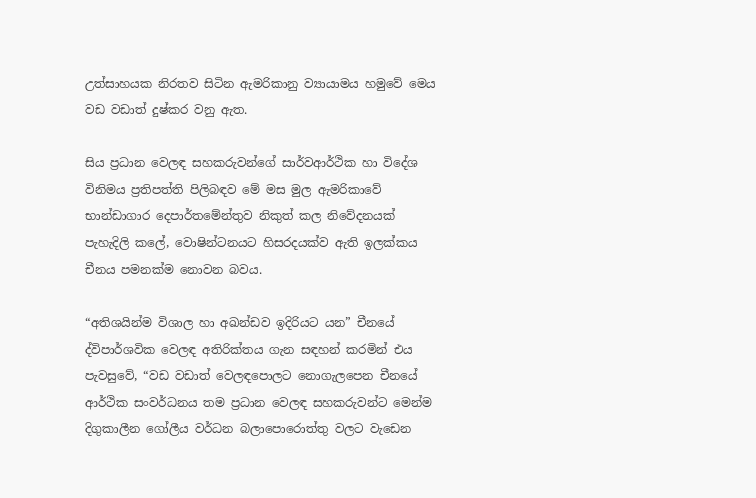උත්සාහයක නිරතව සිටින ඇමරිකානු ව්‍යායාමය හමුවේ මෙය වඩ වඩාත් දුෂ්කර වනු ඇත.

සිය ප්‍රධාන වෙලඳ සහකරුවන්ගේ සාර්වආර්ථික හා විදේශ විනිමය ප්‍රතිපත්ති පිලිබඳව මේ මස මුල ඇමරිකාවේ භාන්ඩාගාර දෙපාර්තමේන්තුව නිකුත් කල නිවේදනයක් පැහැදිලි කලේ, වොෂින්ටනයට හිසරදයක්ව ඇති ඉලක්කය චීනය පමනක්ම නොවන බවය.

“අතිශයින්ම විශාල හා අඛන්ඩව ඉදිරියට යන” චීනයේ ද්විපාර්ශවික වෙලඳ අතිරික්තය ගැන සඳහන් කරමින් එය පැවසුවේ, “වඩ වඩාත් වෙලඳපොලට නොගැලපෙන චීනයේ ආර්ථික සංවර්ධනය තම ප්‍රධාන වෙලඳ සහකරුවන්ට මෙන්ම දිගුකාලීන ගෝලීය වර්ධන බලාපොරොත්තු වලට වැඩෙන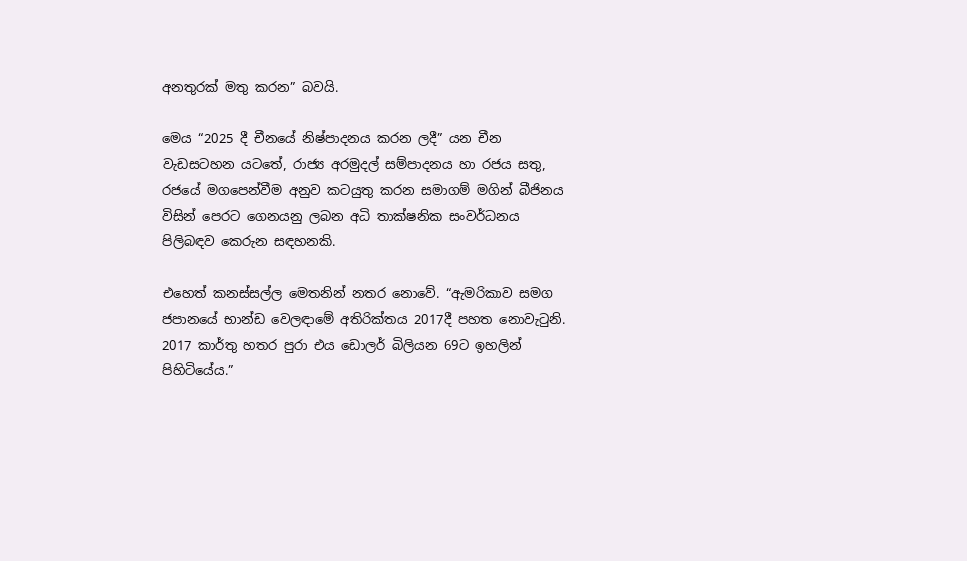අනතුරක් මතු කරන” බවයි.

මෙය “2025 දී චීනයේ නිෂ්පාදනය කරන ලදී” යන චීන වැඩසටහන යටතේ, රාජ්‍ය අරමුදල් සම්පාදනය හා රජය සතු, රජයේ මගපෙන්වීම අනුව කටයුතු කරන සමාගම් මගින් බීජිනය විසින් පෙරට ගෙනයනු ලබන අධි තාක්ෂනික සංවර්ධනය පිලිබඳව කෙරුන සඳහනකි.

එහෙත් කනස්සල්ල මෙතනින් නතර නොවේ. “ඇමරිකාව සමග ජපානයේ භාන්ඩ වෙලඳාමේ අතිරික්තය 2017දී පහත නොවැටුනි. 2017 කාර්තු හතර පුරා එය ඩොලර් බිලියන 69ට ඉහලින් පිහිටියේය.”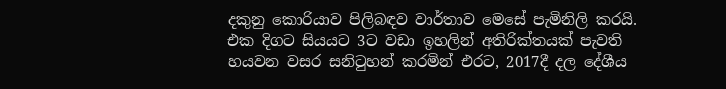දකුනු කොරියාව පිලිබඳව වාර්තාව මෙසේ පැමිනිලි කරයි. එක දිගට සියයට 3ට වඩා ඉහලින් අතිරික්තයක් පැවති හයවන වසර සනිටුහන් කරමින් එරට, 2017දී දල දේශීය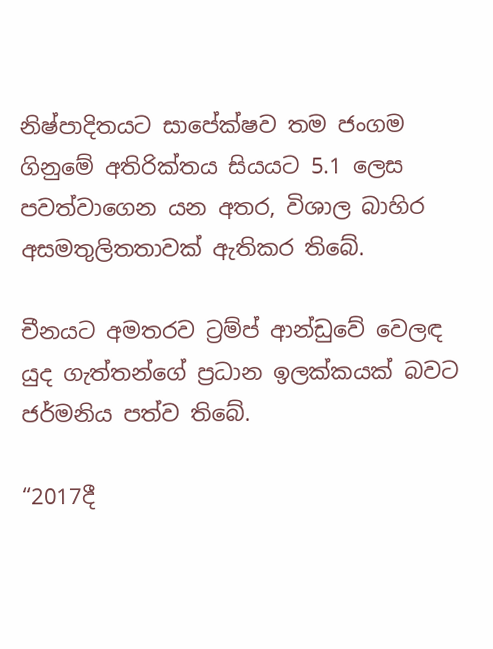නිෂ්පාදිතයට සාපේක්ෂව තම ජංගම ගිනුමේ අතිරික්තය සියයට 5.1 ලෙස පවත්වාගෙන යන අතර, විශාල බාහිර අසමතුලිතතාවක් ඇතිකර තිබේ.

චීනයට අමතරව ට්‍රම්ප් ආන්ඩුවේ වෙලඳ යුද ගැත්තන්ගේ ප්‍රධාන ඉලක්කයක් බවට ජර්මනිය පත්ව තිබේ.

“2017දී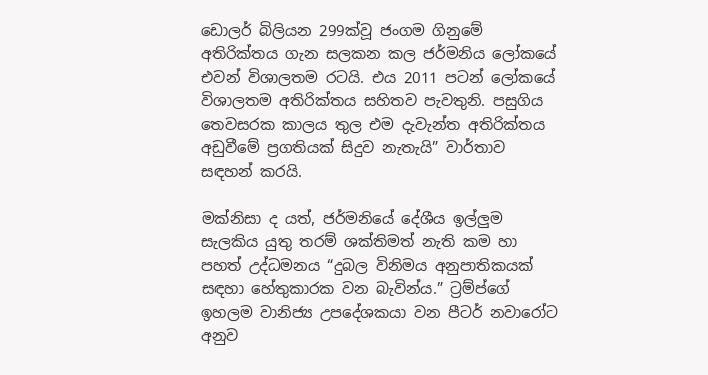ඩොලර් බිලියන 299ක්වූ ජංගම ගිනුමේ අතිරික්තය ගැන සලකන කල ජර්මනිය ලෝකයේ එවන් විශාලතම රටයි. එය 2011 පටන් ලෝකයේ විශාලතම අතිරික්තය සහිතව පැවතුනි. පසුගිය තෙවසරක කාලය තුල එම දැවැන්ත අතිරික්තය අඩුවීමේ ප්‍රගතියක් සිදුව නැතැයි” වාර්තාව සඳහන් කරයි.

මක්නිසා ද යත්, ජර්මනියේ දේශීය ඉල්ලුම සැලකිය යුතු තරම් ශක්තිමත් නැති කම හා පහත් උද්ධමනය “දුබල විනිමය අනුපාතිකයක් සඳහා හේතුකාරක වන බැවින්ය.” ට්‍රම්ප්ගේ ඉහලම වානිජ්‍ය උපදේශකයා වන පීටර් නවාරෝට අනුව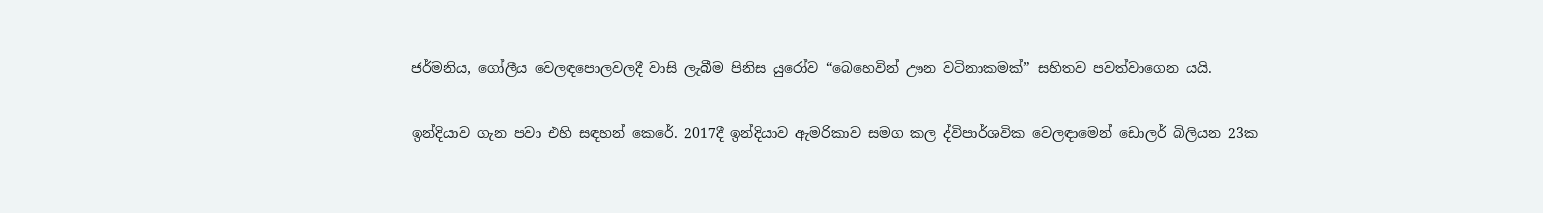ජර්මනිය, ගෝලීය වෙලඳපොලවලදී වාසි ලැබීම පිනිස යුරෝව “බෙහෙවින් ඌන වටිනාකමක්” සහිතව පවත්වාගෙන යයි.

ඉන්දියාව ගැන පවා එහි සඳහන් කෙරේ. 2017දී ඉන්දියාව ඇමරිකාව සමග කල ද්විපාර්ශවික වෙලඳාමෙන් ඩොලර් බිලියන 23ක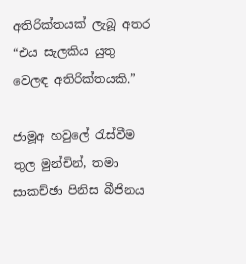අතිරික්තයක් ලැබූ අතර “එය සැලකිය යුතු වෙලඳ අතිරික්තයකි.”

ජාමූඅ හවුලේ රැස්වීම තුල මුන්චින්, තමා සාකච්ඡා පිනිස බීජිනය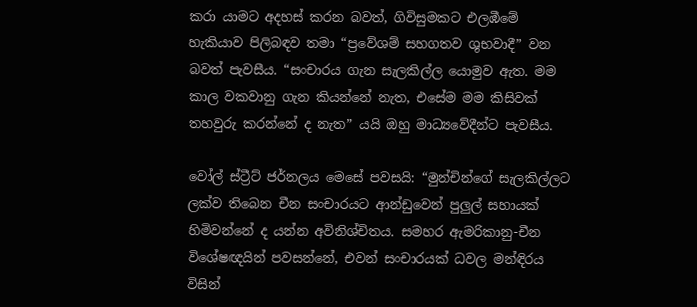කරා යාමට අදහස් කරන බවත්, ගිවිසුමකට එලඹීමේ හැකියාව පිලිබඳව තමා “ප්‍රවේශම් සහගතව ශුභවාදී” වන බවත් පැවසීය. “සංචාරය ගැන සැලකිල්ල යොමුව ඇත. මම කාල වකවානු ගැන කියන්නේ නැත, එසේම මම කිසිවක් තහවුරු කරන්නේ ද නැත” යයි ඔහු මාධ්‍යවේදීන්ට පැවසීය.

වෝල් ස්ට්‍රීට් ජර්නලය මෙසේ පවසයි: “මුන්චින්ගේ සැලකිල්ලට ලක්ව තිබෙන චීන සංචාරයට ආන්ඩුවෙන් පුලුල් සහායක් හිමිවන්නේ ද යන්න අවිනිශ්චිතය. සමහර ඇමරිකානු-චීන විශේෂඥයින් පවසන්නේ, එවන් සංචාරයක් ධවල මන්ඳිරය විසින්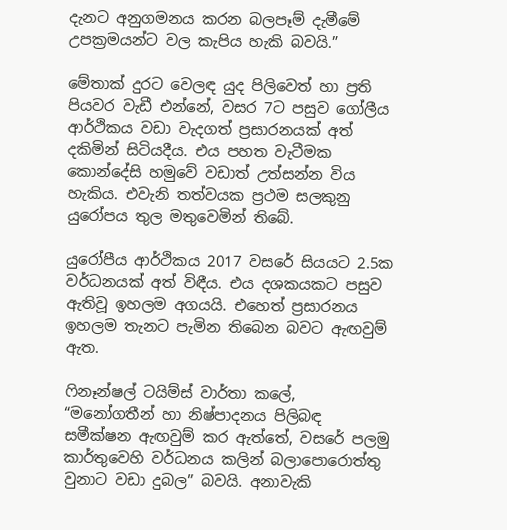දැනට අනුගමනය කරන බලපෑම් දැමීමේ උපක්‍රමයන්ට වල කැපිය හැකි බවයි.”

මේතාක් දුරට වෙලඳ යුද පිලිවෙත් හා ප්‍රති පියවර වැඩී එන්නේ, වසර 7ට පසුව ගෝලීය ආර්ථිකය වඩා වැදගත් ප්‍රසාරනයක් අත් දකිමින් සිටියදීය. එය පහත වැටීමක කොන්දේසි හමුවේ වඩාත් උත්සන්න විය හැකිය. එවැනි තත්වයක ප්‍රථම සලකුනු යුරෝපය තුල මතුවෙමින් තිබේ.

යුරෝපීය ආර්ථිකය 2017 වසරේ සියයට 2.5ක වර්ධනයක් අත් විඳීය. එය දශකයකට පසුව ඇතිවූ ඉහලම අගයයි. එහෙත් ප්‍රසාරනය ඉහලම තැනට පැමින තිබෙන බවට ඇඟවුම් ඇත.

ෆිනෑන්ෂල් ටයිම්ස් වාර්තා කලේ, “මනෝගතීන් හා නිෂ්පාදනය පිලිබඳ සමීක්ෂන ඇඟවුම් කර ඇත්තේ, වසරේ පලමු කාර්තුවෙහි වර්ධනය කලින් බලාපොරොත්තු වුනාට වඩා දුබල” බවයි. අනාවැකි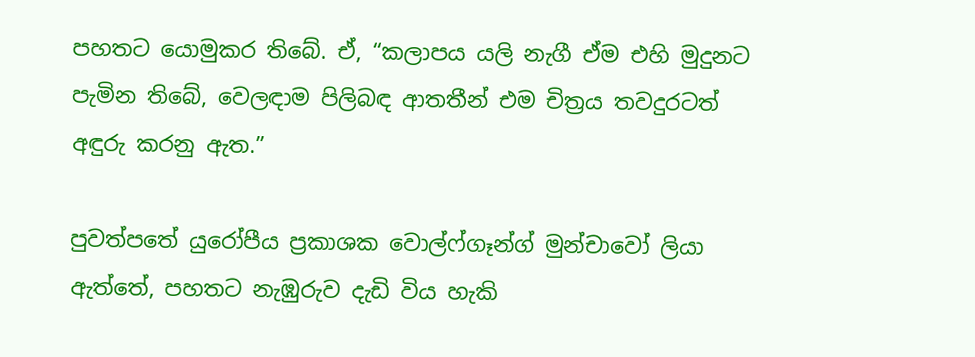පහතට යොමුකර තිබේ. ඒ, “කලාපය යලි නැගී ඒම එහි මුදුනට පැමින තිබේ, වෙලඳාම පිලිබඳ ආතතීන් එම චිත්‍රය තවදුරටත් අඳුරු කරනු ඇත.”

පුවත්පතේ යුරෝපීය ප්‍රකාශක වොල්ෆ්ගෑන්ග් මුන්චාවෝ ලියා ඇත්තේ, පහතට නැඹුරුව දැඩි විය හැකි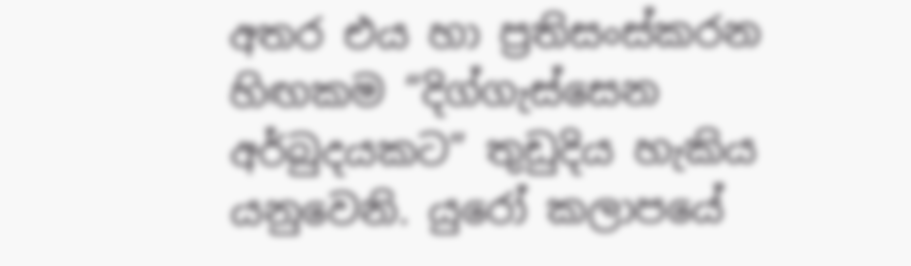අතර එය හා ප්‍රතිසංස්කරන හිඟකම “දිග්ගැස්සෙන අර්බුදයකට” තුඩුදිය හැකිය යනුවෙනි. යුරෝ කලාපයේ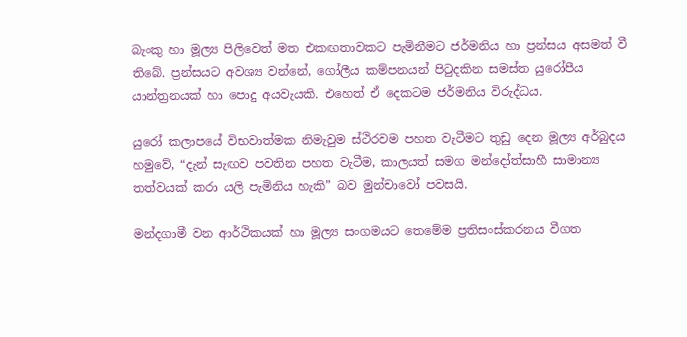බැංකු හා මූල්‍ය පිලිවෙත් මත එකඟතාවකට පැමිනීමට ජර්මනිය හා ප්‍රන්සය අසමත් වී තිබේ. ප්‍රන්සයට අවශ්‍ය වන්නේ, ගෝලීය කම්පනයන් පිටුදකින සමස්ත යුරෝපීය යාන්ත්‍රනයක් හා පොදු අයවැයකි. එහෙත් ඒ දෙකටම ජර්මනිය විරුද්ධය.

යුරෝ කලාපයේ විභවාත්මක නිමැවුම ස්ථිරවම පහත වැටීමට තුඩු දෙන මූල්‍ය අර්බුදය හමුවේ, “දැන් සැඟව පවතින පහත වැටීම, කාලයත් සමග මන්දෝත්සාහී සාමාන්‍ය තත්වයක් කරා යලි පැමිනිය හැකි” බව මුන්චාවෝ පවසයි.

මන්දගාමී වන ආර්ථිකයක් හා මූල්‍ය සංගමයට තෙමේම ප්‍රතිසංස්කරනය වීගත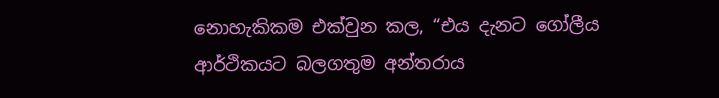නොහැකිකම එක්වුන කල, “එය දැනට ගෝලීය ආර්ථිකයට බලගතුම අන්තරාය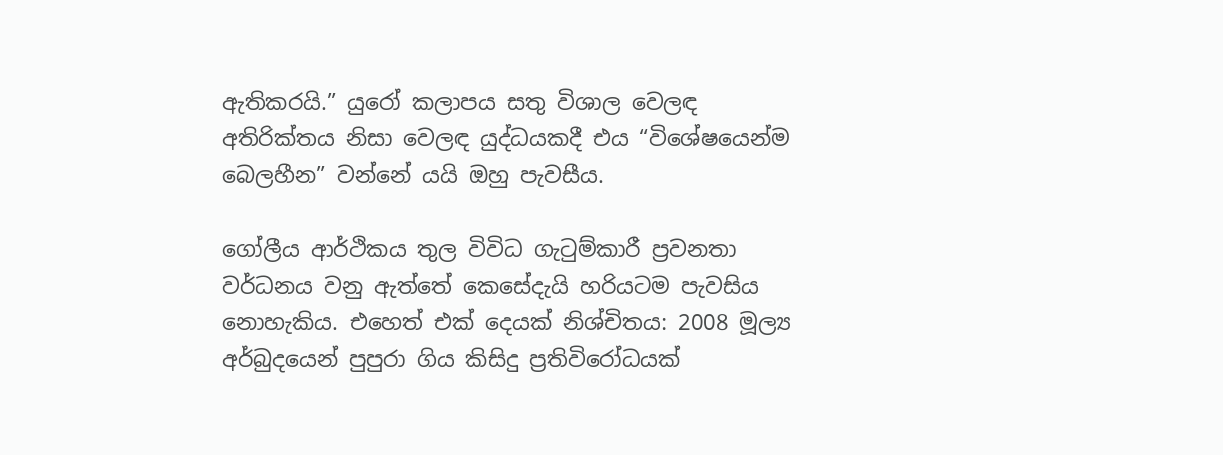ඇතිකරයි.” යුරෝ කලාපය සතු විශාල වෙලඳ අතිරික්තය නිසා වෙලඳ යුද්ධයකදී එය “විශේෂයෙන්ම බෙලහීන” වන්නේ යයි ඔහු පැවසීය.

ගෝලීය ආර්ථිකය තුල විවිධ ගැටුම්කාරී ප්‍රවනතා වර්ධනය වනු ඇත්තේ කෙසේදැයි හරියටම පැවසිය නොහැකිය. එහෙත් එක් දෙයක් නිශ්චිතය: 2008 මූල්‍ය අර්බුදයෙන් පුපුරා ගිය කිසිදු ප්‍රතිවිරෝධයක්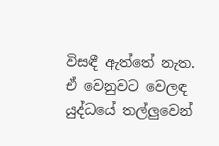විසඳී ඇත්තේ නැත. ඒ වෙනුවට වෙලඳ යුද්ධයේ තල්ලුවෙන්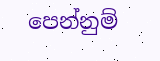පෙන්නුම්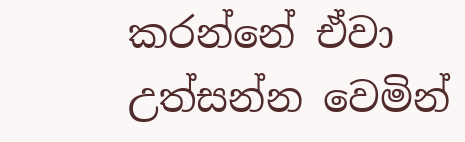කරන්නේ ඒවා උත්සන්න වෙමින්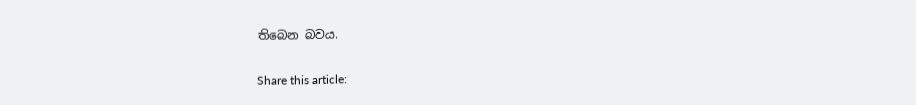තිබෙන බවය.

Share this article: